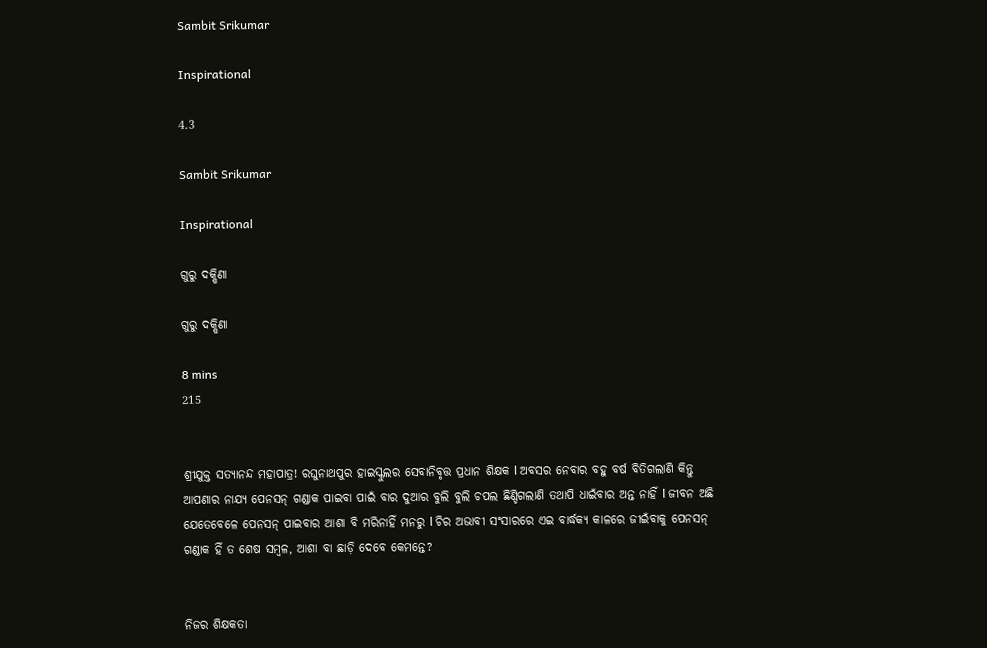Sambit Srikumar

Inspirational

4.3

Sambit Srikumar

Inspirational

ଗୁରୁ ଦକ୍ଷିଣା

ଗୁରୁ ଦକ୍ଷିଣା

8 mins
215


ଶ୍ରୀଯୁକ୍ତ ସତ୍ୟାନନ୍ଦ ମହାପାତ୍ର! ରଘୁନାଥପୁର ହାଇସ୍କୁଲର ସେବାନିବୃତ୍ତ ପ୍ରଧାନ ଶିକ୍ଷକ l ଅବସର ନେବାର ବହୁ ବର୍ଷ ବିତିଗଲାଣି କିନ୍ତୁ ଆପଣାର ନାଯ୍ୟ ପେନସନ୍ ଗଣ୍ଡାକ ପାଇବା ପାଇଁ ବାର ଦୁଆର ବୁଲି ବୁଲି ଚପଲ ଛିଣ୍ଡିଗଲାଣି ତଥାପି ଧାଇଁବାର ଅନ୍ତ ନାହିଁ l ଜୀବନ ଅଛି ଯେତେବେଳେ ପେନସନ୍ ପାଇବାର ଆଶା ବି ମରିନାହିଁ ମନରୁ l ଚିର ଅଭାବୀ ସଂସାରରେ ଏଇ ବାର୍ଦ୍ଧକ୍ୟ କାଳରେ ଜୀଇଁବାକୁ ପେନସନ୍ ଗଣ୍ଡାକ ହିଁ ତ ଶେଷ ସମ୍ବଳ, ଆଶା ବା ଛାଡ଼ି ଦେବେ କେମନ୍ତେ?


ନିଜର ଶିକ୍ଷକତା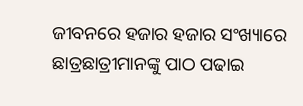ଜୀବନରେ ହଜାର ହଜାର ସଂଖ୍ୟାରେ ଛାତ୍ରଛାତ୍ରୀମାନଙ୍କୁ ପାଠ ପଢାଇ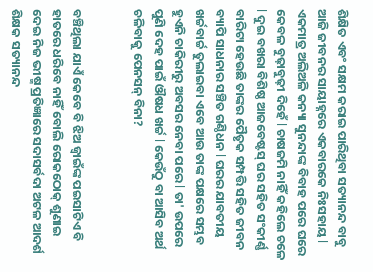ଶିକ୍ଷିତ ଏବଂ ସକ୍ଷମ କରାଇ ପାରିଥିବା ସତ୍ୟାନନ୍ଦ ବାବୁ ଆଜି ଜୀବନର ସାୟାହ୍ନରେ ଏକବାରକେ ନିଃସହାୟ l ଏକମାତ୍ର ଅଲିଅଳି କନ୍ୟା ସୁନନ୍ଦାଙ୍କ ବିବାହ ପରେ ଘରେ କେବଳ ବୁଢ଼ାବୁଢ଼ୀ ଦିହେଁ l ଚାଷଜମି ନାହିଁ କହିଲେ ଚଳେ l ଦୁଇ ବଖରା ବିଶିଷ୍ଠ ଆଜବେଷ୍ଟସ୍ ଘର ସହିତ ସଂକୀର୍ଣ୍ଣ ବାରିଟା ହେଉଛି ତାଙ୍କର ପୈତୃକ ସମ୍ପତ୍ତି ସହିତ ଜୀବନ ବ୍ୟାପି ସାଧନାର ସଞ୍ଚିତ ଗଣ୍ଠିଧନ l ଘରର ଯାବତୀୟ ଖର୍ଚ୍ଚବାର୍ଚ୍ଚ ତୁଲାଇବା ଏବେ ଆଉ ତାଙ୍କ ପକ୍ଷରେ ସମ୍ଭବ ହୁଏନି ଚାକିରୀରୁ ଅବସର ନେବା ପରେ l ତା' ଉପରେ ପୁଣି ଦେହ ପାଇଁ ଔଷଧ ଖର୍ଚ୍ଚ l କେଉଁଠୁ ବା ଆସିବ ଅର୍ଥ ଚଳିବାକୁ ପେନସନ୍ ବିନା?


ବଞ୍ଚିଥିଲା ଯାଏଁ କେବେ ବି ଝିଅ ଜ୍ୱାଇଁଙ୍କ ପଇସାଟିଏ ବି ହାତରେ ଧରିବେ ନାହିଁ ବୋଲି ରୋକଠୋକ୍ ଶୁଣାଇ ଦେଇ ନିଜ ଭୀଷ୍ମ ପ୍ରତିଜ୍ଞାରେ ସଦାସର୍ବଦା ଅଟଳ ଆଦର୍ଶ ଶିକ୍ଷକ ସତ୍ୟାନନ୍ଦ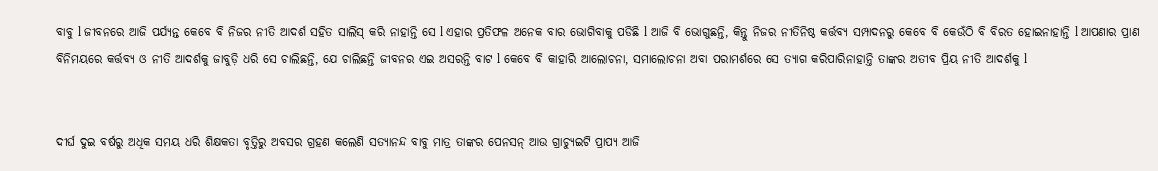ବାବୁ l ଜୀବନରେ ଆଜି ପର୍ଯ୍ୟନ୍ତ କେବେ ବି ନିଜର ନୀତି ଆଦର୍ଶ ସହିତ ସାଲିସ୍ କରି ନାହାନ୍ତି ସେ l ଏହାର ପ୍ରତିଫଳ ଅନେକ ବାର ଭୋଗିବାକୁ ପଡିଛି l ଆଜି ବି ଭୋଗୁଛନ୍ତି, କିନ୍ତୁ ନିଜର ନୀତିନିଷ୍ଠ କର୍ତ୍ତବ୍ୟ ସମ୍ପାଦନରୁ କେବେ ବି କେଉଁଠି ବି ବିରତ ହୋଇନାହାନ୍ତି l ଆପଣାର ପ୍ରାଣ ବିନିମୟରେ କର୍ତ୍ତବ୍ୟ ଓ ନୀତି ଆଦର୍ଶକୁ ଜାବୁଡ଼ି ଧରି ସେ ଚାଲିଛନ୍ତି, ଯେ ଚାଲିଛନ୍ତି ଜୀବନର ଏଇ ଅସରନ୍ତି ବାଟ l କେବେ ବି କାହାରି ଆଲୋଚନା, ସମାଲୋଚନା ଅବା ପରାମର୍ଶରେ ସେ ତ୍ୟାଗ କରିପାରିନାହାନ୍ତି ତାଙ୍କର ଅତୀବ ପ୍ରିୟ ନୀତି ଆଦର୍ଶକୁ l


ଦୀର୍ଘ ଦୁଇ ବର୍ଷରୁ ଅଧିକ ସମୟ ଧରି ଶିକ୍ଷକତା ବୃତ୍ତିରୁ ଅବସର ଗ୍ରହଣ କଲେଣି ସତ୍ୟାନନ୍ଦ ବାବୁ ମାତ୍ର ତାଙ୍କର ପେନସନ୍ ଆଉ ଗ୍ରାଚ୍ୟୁଇଟି ପ୍ରାପ୍ୟ ଆଜି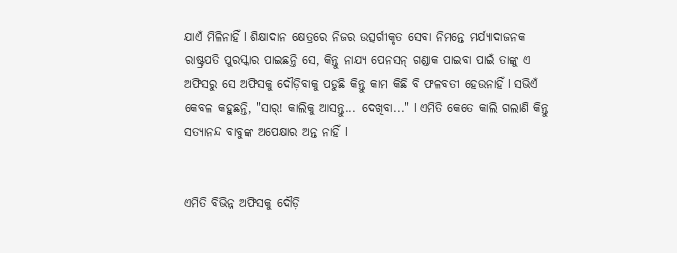ଯାଏଁ ମିଳିନାହିଁ l ଶିକ୍ଷାଦାନ କ୍ଷେତ୍ରରେ ନିଜର ଉତ୍ସର୍ଗୀକୃତ ସେବା ନିମନ୍ତେ ମର୍ଯ୍ୟାଦାଜନକ ରାଷ୍ଟ୍ରପତି ପୁରସ୍କାର ପାଇଛନ୍ତି ସେ, କିନ୍ତୁ ନାଯ୍ୟ ପେନସନ୍ ଗଣ୍ଡାକ ପାଇବା ପାଇଁ ତାଙ୍କୁ ଏ ଅଫିସରୁ ସେ ଅଫିସକୁ ଦୌଡ଼ିବାକୁ ପଡୁଛି କିନ୍ତୁ କାମ କିଛି ବି ଫଳବତୀ ହେଉନାହିଁ l ସଭିଏଁ କେବଳ କହୁଛନ୍ତି, "ସାର୍! କାଲିକୁ ଆସନ୍ତୁ... ଦେଖିବା..." l ଏମିତି କେତେ କାଲି ଗଲାଣି କିନ୍ତୁ ସତ୍ୟାନନ୍ଦ ବାବୁଙ୍କ ଅପେକ୍ଷାର ଅନ୍ତ ନାହିଁ l


ଏମିତି ବିଭିନ୍ନ ଅଫିସକୁ ଦୌଡ଼ି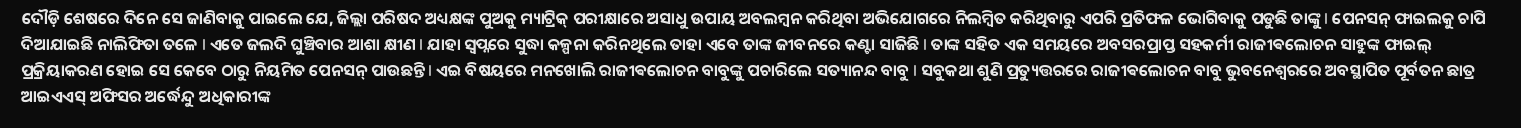ଦୌଡ଼ି ଶେଷରେ ଦିନେ ସେ ଜାଣିବାକୁ ପାଇଲେ ଯେ, ଜିଲ୍ଲା ପରିଷଦ ଅଧ୍ୟକ୍ଷଙ୍କ ପୁଅକୁ ମ୍ୟାଟ୍ରିକ୍ ପରୀକ୍ଷାରେ ଅସାଧୁ ଉପାୟ ଅବଲମ୍ବନ କରିଥିବା ଅଭିଯୋଗରେ ନିଲମ୍ବିତ କରିଥିବାରୁ ଏପରି ପ୍ରତିଫଳ ଭୋଗିବାକୁ ପଡୁଛି ତାଙ୍କୁ l ପେନସନ୍ ଫାଇଲକୁ ଚାପି ଦିଆଯାଇଛି ନାଲିଫିତା ତଳେ l ଏତେ ଜଲଦି ଘୁଞ୍ଚିବାର ଆଶା କ୍ଷୀଣ l ଯାହା ସ୍ବପ୍ନରେ ସୁଦ୍ଧା କଳ୍ପନା କରିନଥିଲେ ତାହା ଏବେ ତାଙ୍କ ଜୀବନରେ କଣ୍ଟା ସାଜିଛି l ତାଙ୍କ ସହିତ ଏକ ସମୟରେ ଅବସରପ୍ରାପ୍ତ ସହକର୍ମୀ ରାଜୀଵଲୋଚନ ସାହୁଙ୍କ ଫାଇଲ୍ ପ୍ରକ୍ରିୟାକରଣ ହୋଇ ସେ କେବେ ଠାରୁ ନିୟମିତ ପେନସନ୍ ପାଉଛନ୍ତି l ଏଇ ବିଷୟରେ ମନଖୋଲି ରାଜୀଵଲୋଚନ ବାବୁଙ୍କୁ ପଚାରିଲେ ସତ୍ୟାନନ୍ଦ ବାବୁ l ସବୁକଥା ଶୁଣି ପ୍ରତ୍ୟୁତ୍ତରରେ ରାଜୀଵଲୋଚନ ବାବୁ ଭୁବନେଶ୍ୱରରେ ଅବସ୍ଥାପିତ ପୂର୍ବତନ ଛାତ୍ର ଆଇଏଏସ୍ ଅଫିସର ଅର୍ଦ୍ଧେନ୍ଦୁ ଅଧିକାରୀଙ୍କ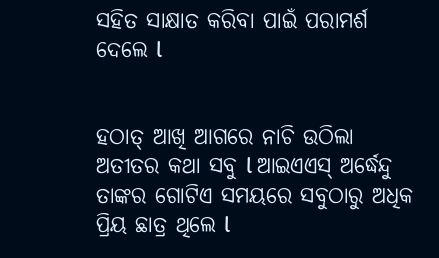ସହିତ ସାକ୍ଷାତ କରିବା ପାଇଁ ପରାମର୍ଶ ଦେଲେ l


ହଠାତ୍ ଆଖି ଆଗରେ ନାଚି ଉଠିଲା ଅତୀତର କଥା ସବୁ l ଆଇଏଏସ୍ ଅର୍ଦ୍ଧେନ୍ଦୁ ତାଙ୍କର ଗୋଟିଏ ସମୟରେ ସବୁଠାରୁ ଅଧିକ ପ୍ରିୟ ଛାତ୍ର ଥିଲେ l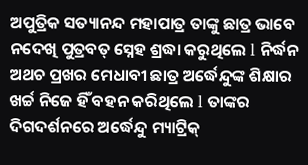ଅପୁତ୍ରିକ ସତ୍ୟାନନ୍ଦ ମହାପାତ୍ର ତାଙ୍କୁ ଛାତ୍ର ଭାବେ ନଦେଖି ପୁତ୍ରବତ୍ ସ୍ନେହ ଶ୍ରଦ୍ଧା କରୁଥିଲେ l ନିର୍ଦ୍ଧନ ଅଥଚ ପ୍ରଖର ମେଧାବୀ ଛାତ୍ର ଅର୍ଦ୍ଧେନ୍ଦୁଙ୍କ ଶିକ୍ଷାର ଖର୍ଚ୍ଚ ନିଜେ ହିଁ ବହନ କରିଥିଲେ l ତାଙ୍କର ଦିଗଦର୍ଶନରେ ଅର୍ଦ୍ଧେନ୍ଦୁ ମ୍ୟାଟ୍ରିକ୍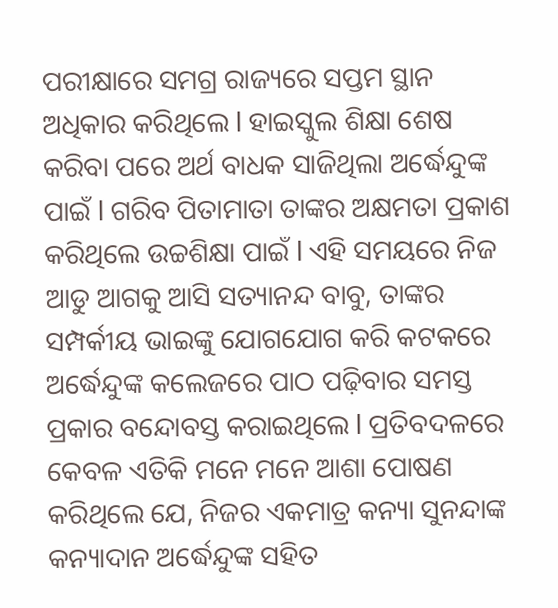ପରୀକ୍ଷାରେ ସମଗ୍ର ରାଜ୍ୟରେ ସପ୍ତମ ସ୍ଥାନ ଅଧିକାର କରିଥିଲେ l ହାଇସ୍କୁଲ ଶିକ୍ଷା ଶେଷ କରିବା ପରେ ଅର୍ଥ ବାଧକ ସାଜିଥିଲା ଅର୍ଦ୍ଧେନ୍ଦୁଙ୍କ ପାଇଁ l ଗରିବ ପିତାମାତା ତାଙ୍କର ଅକ୍ଷମତା ପ୍ରକାଶ କରିଥିଲେ ଉଚ୍ଚଶିକ୍ଷା ପାଇଁ l ଏହି ସମୟରେ ନିଜ ଆଡୁ ଆଗକୁ ଆସି ସତ୍ୟାନନ୍ଦ ବାବୁ, ତାଙ୍କର ସମ୍ପର୍କୀୟ ଭାଇଙ୍କୁ ଯୋଗଯୋଗ କରି କଟକରେ ଅର୍ଦ୍ଧେନ୍ଦୁଙ୍କ କଲେଜରେ ପାଠ ପଢ଼ିବାର ସମସ୍ତ ପ୍ରକାର ବନ୍ଦୋବସ୍ତ କରାଇଥିଲେ l ପ୍ରତିବଦଳରେ କେବଳ ଏତିକି ମନେ ମନେ ଆଶା ପୋଷଣ କରିଥିଲେ ଯେ, ନିଜର ଏକମାତ୍ର କନ୍ୟା ସୁନନ୍ଦାଙ୍କ କନ୍ୟାଦାନ ଅର୍ଦ୍ଧେନ୍ଦୁଙ୍କ ସହିତ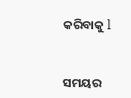କରିବାକୁ l


ସମୟର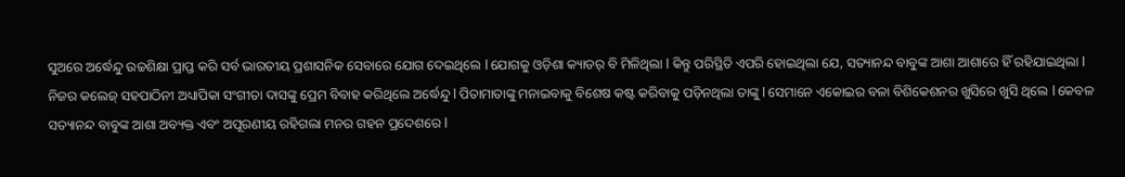ସୁଅରେ ଅର୍ଦ୍ଧେନ୍ଦୁ ଉଚ୍ଚଶିକ୍ଷା ପ୍ରାପ୍ତ କରି ସର୍ବ ଭାରତୀୟ ପ୍ରଶାସନିକ ସେବାରେ ଯୋଗ ଦେଇଥିଲେ l ଯୋଗକୁ ଓଡ଼ିଶା କ୍ୟାଡର୍ ବି ମିଳିଥିଲା l କିନ୍ତୁ ପରିସ୍ଥିତି ଏପରି ହୋଇଥିଲା ଯେ, ସତ୍ୟାନନ୍ଦ ବାବୁଙ୍କ ଆଶା ଆଶାରେ ହିଁ ରହିଯାଇଥିଲା l ନିଜର କଲେଜ୍ ସହପାଠିନୀ ଅଧ୍ୟାପିକା ସଂଗୀତା ଦାସଙ୍କୁ ପ୍ରେମ ବିବାହ କରିଥିଲେ ଅର୍ଦ୍ଧେନ୍ଦୁ l ପିତାମାତାଙ୍କୁ ମନାଇବାକୁ ବିଶେଷ କଷ୍ଟ କରିବାକୁ ପଡ଼ିନଥିଲା ତାଙ୍କୁ l ସେମାନେ ଏକୋଇର ବଳା ବିଶିକେଶନର ଖୁସିରେ ଖୁସି ଥିଲେ l କେବଳ ସତ୍ୟାନନ୍ଦ ବାବୁଙ୍କ ଆଶା ଅବ୍ୟକ୍ତ ଏବଂ ଅପୂରଣୀୟ ରହିଗଲା ମନର ଗହନ ପ୍ରଦେଶରେ l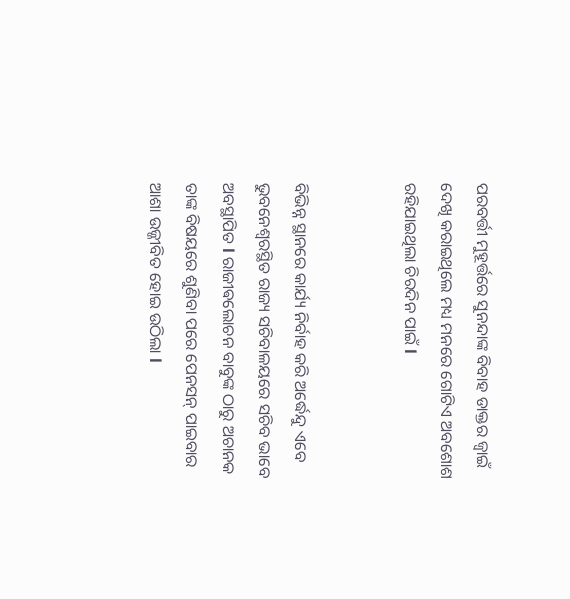ପରବର୍ତ୍ତୀ ମୁହୂର୍ତ୍ତରେ ସୁନନ୍ଦାଙ୍କ ବିବାହ ଡାକ୍ତର ଜ୍ୱାଇଁ ଦେଖି କରାଇଥିଲେ ମଧ୍ୟ ମନରେ ଗୋଟିଏ ଅବଶୋଶ ରହିଯାଇଥିଲା ଚିରଦିନ ପାଇଁ l


ବିଭିନ୍ନ ସ୍ଥାନରେ କାର୍ଯ୍ୟ ନିର୍ବାହ କରି ଅର୍ଦ୍ଧେନ୍ଦୁ ଏବେ ଭୁବନେଶ୍ୱରସ୍ଥିତ ରାଜ୍ୟ ସଚିବାଳୟରେ ସଚିବ ଭାବେ ଅବସ୍ଥାପିତ l ରାଜୀଵଲୋଚନ ବାବୁଙ୍କ ଠାରୁ ଅଚାନକ ତାଙ୍କ ବିଷୟରେ ଶୁଣିବା ପରେ ପେନସନ୍ ପାଇବାର ଆଶା ଉଜ୍ଜୀବିତ ହୋଇ ଉଠିଲା l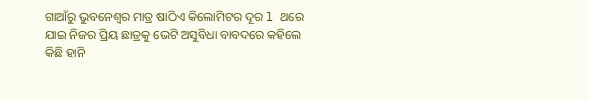ଗାଆଁରୁ ଭୁବନେଶ୍ୱର ମାତ୍ର ଷାଠିଏ କିଲୋମିଟର ଦୂର l ଥରେ ଯାଇ ନିଜର ପ୍ରିୟ ଛାତ୍ରକୁ ଭେଟି ଅସୁବିଧା ବାବଦରେ କହିଲେ କିଛି ହାନି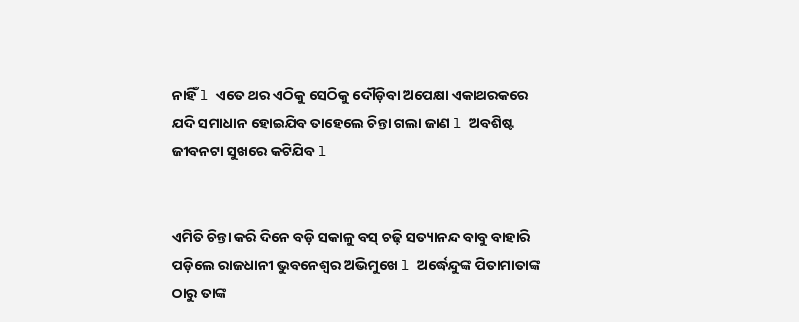ନାହିଁ l ଏତେ ଥର ଏଠିକୁ ସେଠିକୁ ଦୌଡ଼ିବା ଅପେକ୍ଷା ଏକାଥରକରେ ଯଦି ସମାଧାନ ହୋଇଯିବ ତାହେଲେ ଚିନ୍ତା ଗଲା ଜାଣ l ଅବଶିଷ୍ଟ ଜୀବନଟା ସୁଖରେ କଟିଯିବ l


ଏମିତି ଚିନ୍ତା କରି ଦିନେ ବଡ଼ି ସକାଳୁ ବସ୍ ଚଢ଼ି ସତ୍ୟାନନ୍ଦ ବାବୁ ବାହାରି ପଡ଼ିଲେ ରାଜଧାନୀ ଭୁବନେଶ୍ଵର ଅଭିମୁଖେ l ଅର୍ଦ୍ଧେନ୍ଦୁଙ୍କ ପିତାମାତାଙ୍କ ଠାରୁ ତାଙ୍କ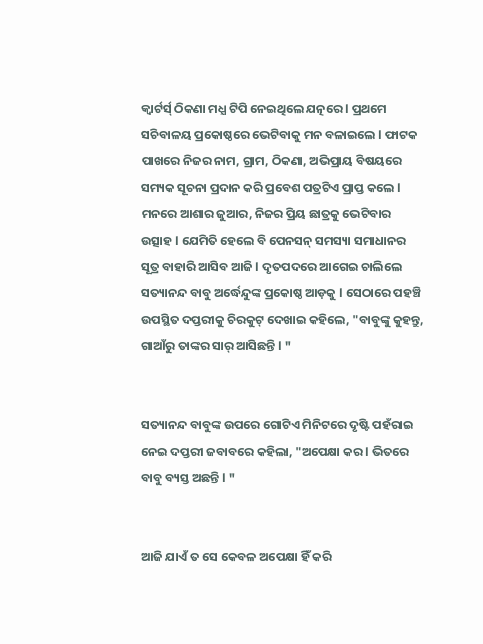କ୍ୱାର୍ଟର୍ସ୍ ଠିକଣା ମଧ୍ଯ ଟିପି ନେଇଥିଲେ ଯତ୍ନରେ l ପ୍ରଥମେ ସଚିବାଳୟ ପ୍ରକୋଷ୍ଠରେ ଭେଟିବାକୁ ମନ ବଳାଇଲେ l ଫାଟକ ପାଖରେ ନିଜର ନାମ, ଗ୍ରାମ, ଠିକଣା, ଅଭିପ୍ରାୟ ବିଷୟରେ ସମ୍ୟକ ସୂଚନା ପ୍ରଦାନ କରି ପ୍ରବେଶ ପତ୍ରଟିଏ ପ୍ରାପ୍ତ କଲେ l ମନରେ ଆଶାର ଜୁଆର, ନିଜର ପ୍ରିୟ ଛାତ୍ରକୁ ଭେଟିବାର ଉତ୍ସାହ l ଯେମିତି ହେଲେ ବି ପେନସନ୍ ସମସ୍ୟା ସମାଧାନର ସୂତ୍ର ବାହାରି ଆସିବ ଆଜି l ଦୃତପଦରେ ଆଗେଇ ଚାଲିଲେ ସତ୍ୟାନନ୍ଦ ବାବୁ ଅର୍ଦ୍ଧେନ୍ଦୁଙ୍କ ପ୍ରକୋଷ୍ଠ ଆଡ଼କୁ l ସେଠାରେ ପହଞ୍ଚି ଉପସ୍ଥିତ ଦପ୍ତରୀକୁ ଚିରକୁଟ୍ ଦେଖାଇ କହିଲେ, "ବାବୁଙ୍କୁ କୁହନ୍ତୁ, ଗାଆଁରୁ ତାଙ୍କର ସାର୍ ଆସିଛନ୍ତି l "


ସତ୍ୟାନନ୍ଦ ବାବୁଙ୍କ ଉପରେ ଗୋଟିଏ ମିନିଟରେ ଦୃଷ୍ଟି ପହଁରାଇ ନେଇ ଦପ୍ତରୀ ଜବାବରେ କହିଲା, "ଅପେକ୍ଷା କର l ଭିତରେ ବାବୁ ବ୍ୟସ୍ତ ଅଛନ୍ତି l "


ଆଜି ଯାଏଁ ତ ସେ କେବଳ ଅପେକ୍ଷା ହିଁ କରି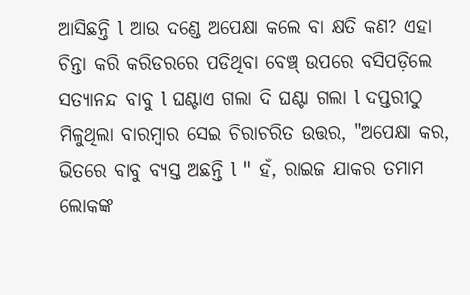ଆସିଛନ୍ତି l ଆଉ ଦଣ୍ଡେ ଅପେକ୍ଷା କଲେ ବା କ୍ଷତି କଣ? ଏହା ଚିନ୍ତା କରି କରିଡରରେ ପଡିଥିବା ବେଞ୍ଚ୍ ଉପରେ ବସିପଡ଼ିଲେ ସତ୍ୟାନନ୍ଦ ବାବୁ l ଘଣ୍ଟାଏ ଗଲା ଦି ଘଣ୍ଟା ଗଲା l ଦପ୍ତରୀଠୁ ମିଳୁଥିଲା ବାରମ୍ବାର ସେଇ ଚିରାଚରିତ ଉତ୍ତର, "ଅପେକ୍ଷା କର, ଭିତରେ ବାବୁ ବ୍ୟସ୍ତ ଅଛନ୍ତି l " ହଁ, ରାଇଜ ଯାକର ତମାମ ଲୋକଙ୍କ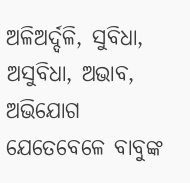ଅଳିଅର୍ଦ୍ଦଳି, ସୁବିଧା, ଅସୁବିଧା, ଅଭାବ, ଅଭିଯୋଗ ଯେତେବେଳେ ବାବୁଙ୍କ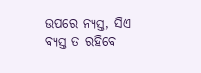ଉପରେ ନ୍ଯସ୍ତ, ସିଏ ବ୍ୟସ୍ତ ତ ରହିବେ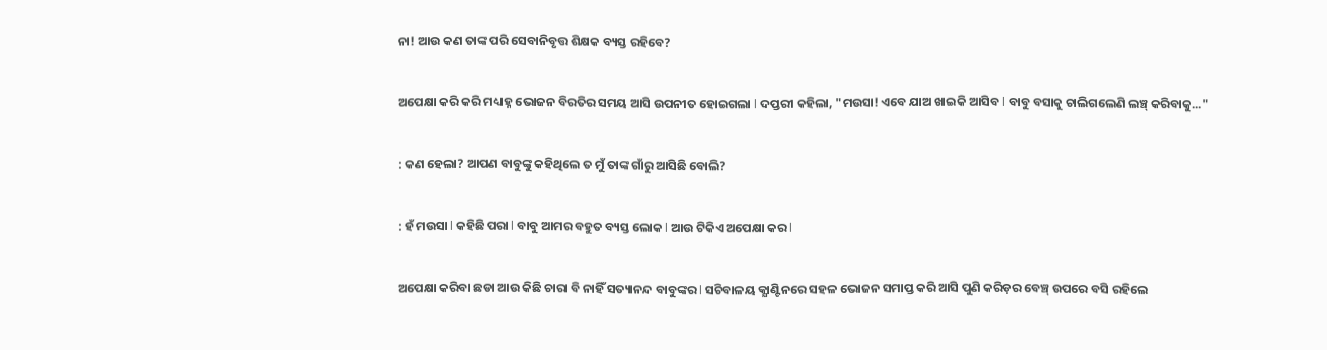ନା! ଆଉ କଣ ତାଙ୍କ ପରି ସେବାନିବୃତ୍ତ ଶିକ୍ଷକ ବ୍ୟସ୍ତ ରହିବେ?


ଅପେକ୍ଷା କରି କରି ମଧ୍ୟାହ୍ନ ଭୋଜନ ବିରତିର ସମୟ ଆସି ଉପନୀତ ହୋଇଗଲା l ଦପ୍ତରୀ କହିଲା, "ମଉସା! ଏବେ ଯାଅ ଖାଇକି ଆସିବ l ବାବୁ ବସାକୁ ଚାଲିଗଲେଣି ଲଞ୍ଚ୍ କରିବାକୁ..."


: କଣ ହେଲା? ଆପଣ ବାବୁଙ୍କୁ କହିଥିଲେ ତ ମୁଁ ତାଙ୍କ ଗାଁରୁ ଆସିଛି ବୋଲି?


: ହଁ ମଉସା l କହିଛି ପରା l ବାବୁ ଆମର ବହୁତ ବ୍ୟସ୍ତ ଲୋକ l ଆଉ ଟିକିଏ ଅପେକ୍ଷା କର l


ଅପେକ୍ଷା କରିବା ଛଡା ଆଉ କିଛି ଚାରା ବି ନାହିଁ ସତ୍ୟାନନ୍ଦ ବାବୁଙ୍କର l ସଚିବାଳୟ କ୍ଯାଣ୍ଟିନରେ ସହଳ ଭୋଜନ ସମାପ୍ତ କରି ଆସି ପୁଣି କରିଡ଼ର ବେଞ୍ଚ୍ ଉପରେ ବସି ରହିଲେ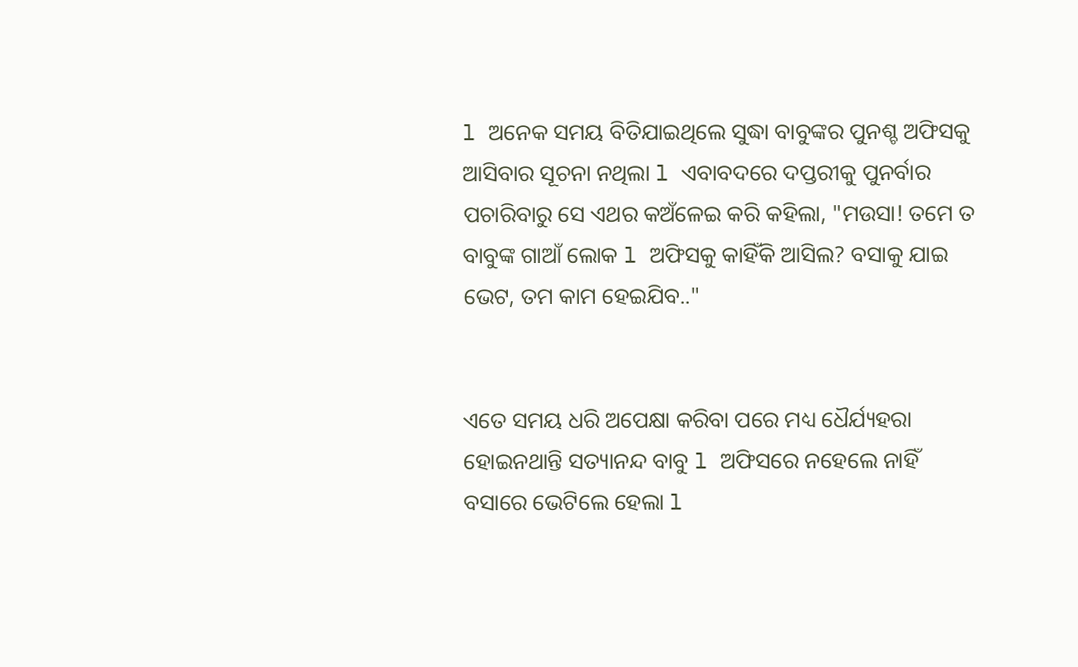l ଅନେକ ସମୟ ବିତିଯାଇଥିଲେ ସୁଦ୍ଧା ବାବୁଙ୍କର ପୁନଶ୍ଚ ଅଫିସକୁ ଆସିବାର ସୂଚନା ନଥିଲା l ଏବାବଦରେ ଦପ୍ତରୀକୁ ପୁନର୍ବାର ପଚାରିବାରୁ ସେ ଏଥର କଅଁଳେଇ କରି କହିଲା, "ମଉସା! ତମେ ତ ବାବୁଙ୍କ ଗାଆଁ ଲୋକ l ଅଫିସକୁ କାହିଁକି ଆସିଲ? ବସାକୁ ଯାଇ ଭେଟ, ତମ କାମ ହେଇଯିବ.."


ଏତେ ସମୟ ଧରି ଅପେକ୍ଷା କରିବା ପରେ ମଧ୍ୟ ଧୈର୍ଯ୍ୟହରା ହୋଇନଥାନ୍ତି ସତ୍ୟାନନ୍ଦ ବାବୁ l ଅଫିସରେ ନହେଲେ ନାହିଁ ବସାରେ ଭେଟିଲେ ହେଲା l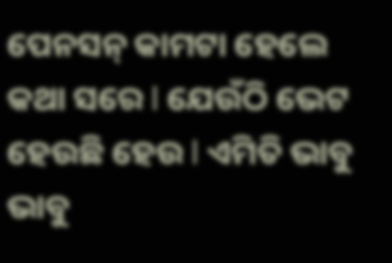ପେନସନ୍ କାମଟା ହେଲେ କଥା ସରେ l ଯେଉଁଠି ଭେଟ ହେଉଛି ହେଉ l ଏମିତି ଭାବୁ ଭାବୁ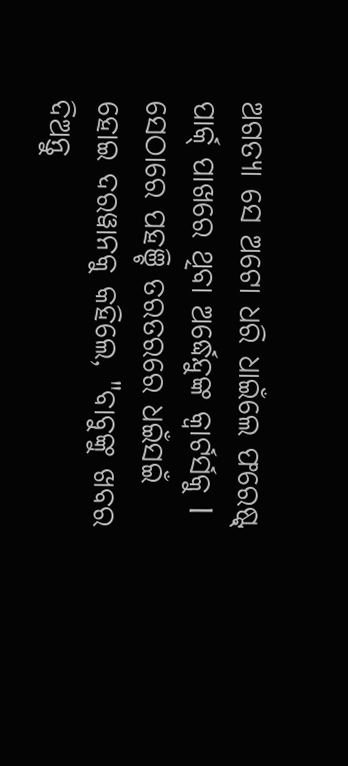ଅଗତ୍ୟା ସେ ଅଟୋ ଧରି ଧାଇଁଲେ ଫରେଷ୍ଟ୍ ପାର୍କ୍ ପାଖରେ ଥିବା ଅର୍ଦ୍ଧେନ୍ଦୁଙ୍କ କ୍ୱାର୍ଟର୍ସକୁ l ସେଠାରେ ପହଞ୍ଚି ତରତରରେ ଧଇଁସଇଁ ହୋଇ ଦରୱାନକୁ କହିଲେ, "ବାବୁଙ୍କୁ ଖବର ଦିଅନ୍ତୁ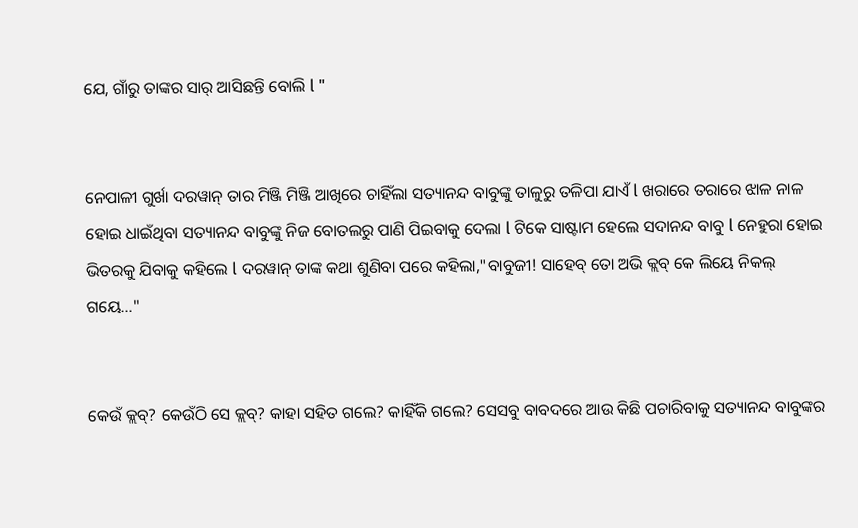ଯେ, ଗାଁରୁ ତାଙ୍କର ସାର୍ ଆସିଛନ୍ତି ବୋଲି l "


ନେପାଳୀ ଗୁର୍ଖା ଦରୱାନ୍ ତାର ମିଞ୍ଜି ମିଞ୍ଜି ଆଖିରେ ଚାହିଁଲା ସତ୍ୟାନନ୍ଦ ବାବୁଙ୍କୁ ତାଳୁରୁ ତଳିପା ଯାଏଁ l ଖରାରେ ତରାରେ ଝାଳ ନାଳ ହୋଇ ଧାଇଁଥିବା ସତ୍ୟାନନ୍ଦ ବାବୁଙ୍କୁ ନିଜ ବୋତଲରୁ ପାଣି ପିଇବାକୁ ଦେଲା l ଟିକେ ସାଷ୍ଟାମ ହେଲେ ସଦାନନ୍ଦ ବାବୁ l ନେହୁରା ହୋଇ ଭିତରକୁ ଯିବାକୁ କହିଲେ l ଦରୱାନ୍ ତାଙ୍କ କଥା ଶୁଣିବା ପରେ କହିଲା,"ବାବୁଜୀ! ସାହେବ୍ ତୋ ଅଭି କ୍ଲବ୍ କେ ଲିୟେ ନିକଲ୍ ଗୟେ..."


କେଉଁ କ୍ଲବ୍? କେଉଁଠି ସେ କ୍ଲବ୍? କାହା ସହିତ ଗଲେ? କାହିଁକି ଗଲେ? ସେସବୁ ବାବଦରେ ଆଉ କିଛି ପଚାରିବାକୁ ସତ୍ୟାନନ୍ଦ ବାବୁଙ୍କର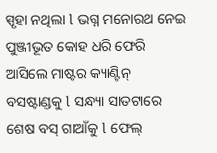ସ୍ପୃହା ନଥିଲା l ଭଗ୍ନ ମନୋରଥ ନେଇ ପୁଞ୍ଜୀଭୂତ କୋହ ଧରି ଫେରି ଆସିଲେ ମାଷ୍ଟର କ୍ୟାଣ୍ଟିନ୍ ବସଷ୍ଟାଣ୍ଡକୁ l ସନ୍ଧ୍ୟା ସାତଟାରେ ଶେଷ ବସ୍ ଗାଆଁକୁ l ଫେଲ୍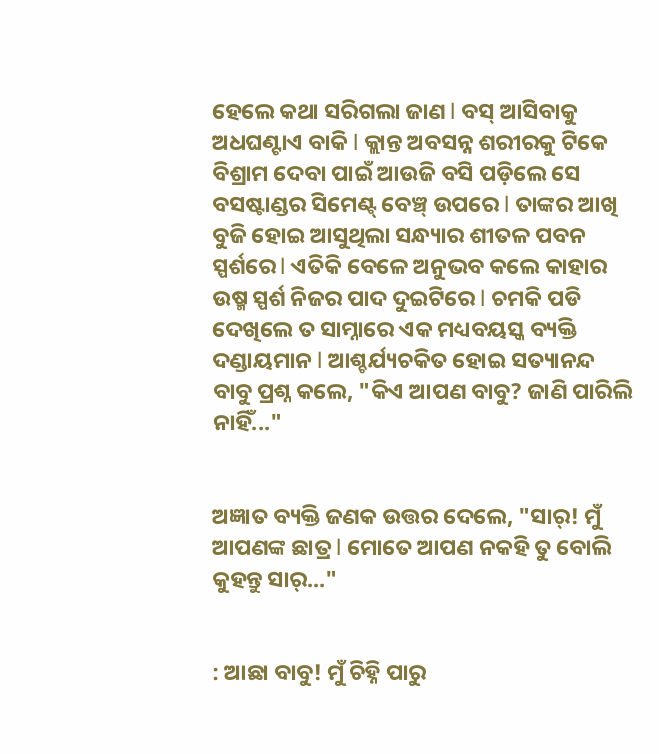ହେଲେ କଥା ସରିଗଲା ଜାଣ l ବସ୍ ଆସିବାକୁ ଅଧଘଣ୍ଟାଏ ବାକି l କ୍ଲାନ୍ତ ଅବସନ୍ନ ଶରୀରକୁ ଟିକେ ବିଶ୍ରାମ ଦେବା ପାଇଁ ଆଉଜି ବସି ପଡ଼ିଲେ ସେ ବସଷ୍ଟାଣ୍ଡର ସିମେଣ୍ଟ୍ ବେଞ୍ଚ୍ ଉପରେ l ତାଙ୍କର ଆଖି ବୁଜି ହୋଇ ଆସୁଥିଲା ସନ୍ଧ୍ୟାର ଶୀତଳ ପବନ ସ୍ପର୍ଶରେ l ଏତିକି ବେଳେ ଅନୁଭବ କଲେ କାହାର ଉଷ୍ମ ସ୍ପର୍ଶ ନିଜର ପାଦ ଦୁଇଟିରେ l ଚମକି ପଡି ଦେଖିଲେ ତ ସାମ୍ନାରେ ଏକ ମଧ୍ୟବୟସ୍କ ବ୍ୟକ୍ତି ଦଣ୍ଡାୟମାନ l ଆଶ୍ଚର୍ଯ୍ୟଚକିତ ହୋଇ ସତ୍ୟାନନ୍ଦ ବାବୁ ପ୍ରଶ୍ନ କଲେ, "କିଏ ଆପଣ ବାବୁ? ଜାଣି ପାରିଲି ନାହିଁ..."


ଅଜ୍ଞାତ ବ୍ୟକ୍ତି ଜଣକ ଉତ୍ତର ଦେଲେ, "ସାର୍! ମୁଁ ଆପଣଙ୍କ ଛାତ୍ର l ମୋତେ ଆପଣ ନକହି ତୁ ବୋଲି କୁହନ୍ତୁ ସାର୍..."


: ଆଛା ବାବୁ! ମୁଁ ଚିହ୍ନି ପାରୁ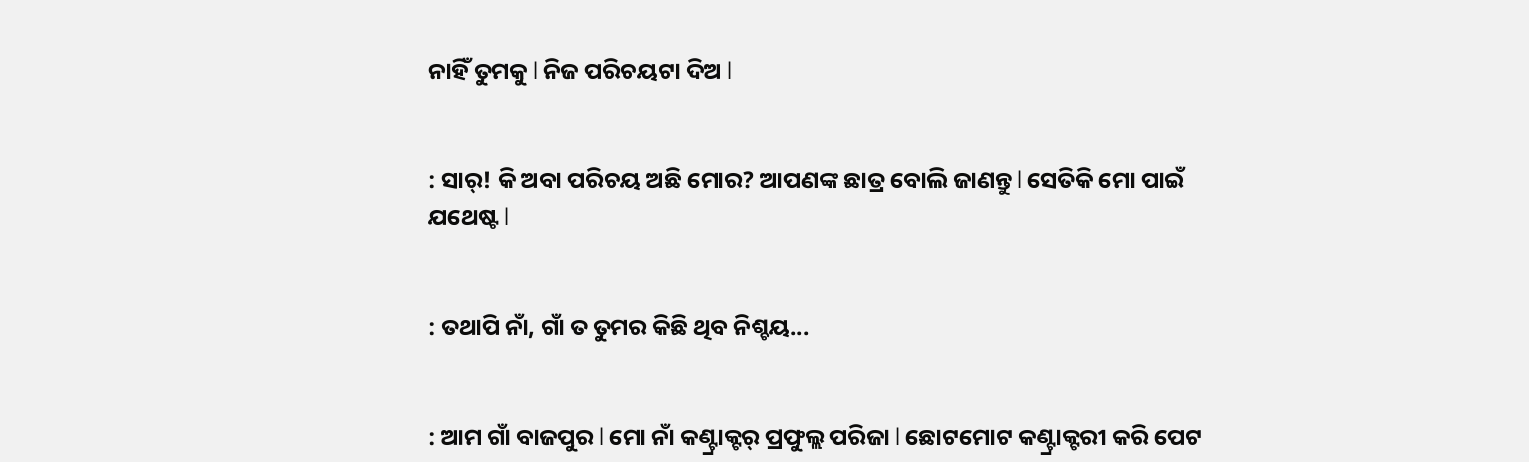ନାହିଁ ତୁମକୁ l ନିଜ ପରିଚୟଟା ଦିଅ l


: ସାର୍! କି ଅବା ପରିଚୟ ଅଛି ମୋର? ଆପଣଙ୍କ ଛାତ୍ର ବୋଲି ଜାଣନ୍ତୁ l ସେତିକି ମୋ ପାଇଁ ଯଥେଷ୍ଟ l


: ତଥାପି ନାଁ, ଗାଁ ତ ତୁମର କିଛି ଥିବ ନିଶ୍ଚୟ...


: ଆମ ଗାଁ ବାଜପୁର l ମୋ ନାଁ କଣ୍ଟ୍ରାକ୍ଟର୍ ପ୍ରଫୁଲ୍ଲ ପରିଜା l ଛୋଟମୋଟ କଣ୍ଟ୍ରାକ୍ଟରୀ କରି ପେଟ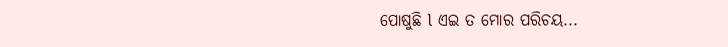ପୋଷୁଛି l ଏଇ ତ ମୋର ପରିଚୟ...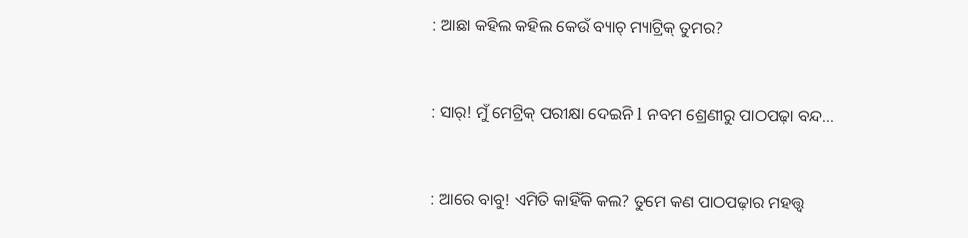: ଆଛା କହିଲ କହିଲ କେଉଁ ବ୍ୟାଚ୍ ମ୍ୟାଟ୍ରିକ୍ ତୁମର?


: ସାର୍! ମୁଁ ମେଟ୍ରିକ୍ ପରୀକ୍ଷା ଦେଇନି l ନବମ ଶ୍ରେଣୀରୁ ପାଠପଢ଼ା ବନ୍ଦ...


: ଆରେ ବାବୁ! ଏମିତି କାହିଁକି କଲ? ତୁମେ କଣ ପାଠପଢ଼ାର ମହତ୍ତ୍ୱ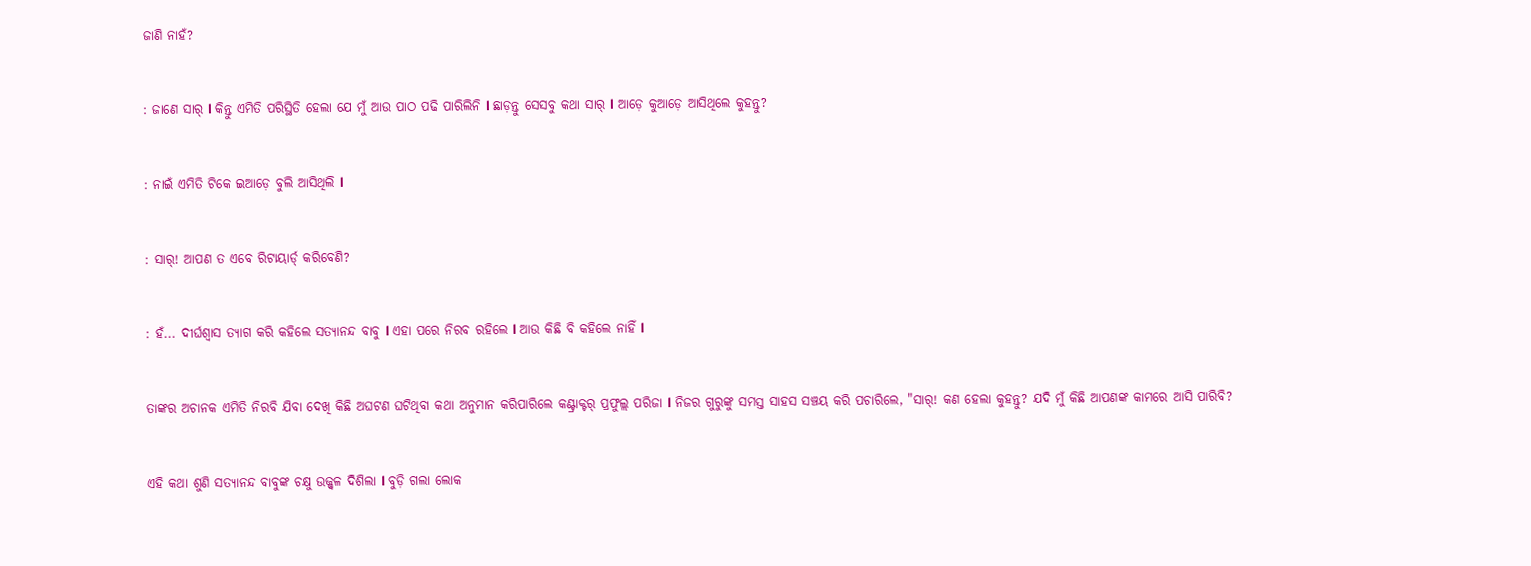ଜାଣି ନାହଁ?


: ଜାଣେ ସାର୍ l କିନ୍ତୁ ଏମିତି ପରିସ୍ଥିତି ହେଲା ଯେ ମୁଁ ଆଉ ପାଠ ପଢି ପାରିଲିନି l ଛାଡ଼ନ୍ତୁ ସେସବୁ କଥା ସାର୍ l ଆଡ଼େ କୁଆଡ଼େ ଆସିଥିଲେ କୁହନ୍ତୁ?


: ନାଇଁ ଏମିତି ଟିକେ ଇଆଡ଼େ ବୁଲି ଆସିଥିଲି l


: ସାର୍! ଆପଣ ତ ଏବେ ରିଟାୟାର୍ଡ୍ କରିବେଣି?


: ହଁ... ଦୀର୍ଘଶ୍ୱାସ ତ୍ୟାଗ କରି କହିଲେ ସତ୍ୟାନନ୍ଦ ବାବୁ l ଏହା ପରେ ନିରବ ରହିଲେ l ଆଉ କିଛି ବି କହିଲେ ନାହିଁ l


ତାଙ୍କର ଅଚାନକ ଏମିତି ନିରବି ଯିବା ଦେଖି କିଛି ଅଘଟଣ ଘଟିଥିବା କଥା ଅନୁମାନ କରିପାରିଲେ କଣ୍ଟ୍ରାକ୍ଟର୍ ପ୍ରଫୁଲ୍ଲ ପରିଜା l ନିଜର ଗୁରୁଙ୍କୁ ସମସ୍ତ ସାହସ ସଞ୍ଚୟ କରି ପଚାରିଲେ, "ସାର୍! କଣ ହେଲା କୁହନ୍ତୁ? ଯଦି ମୁଁ କିଛି ଆପଣଙ୍କ କାମରେ ଆସି ପାରିବି?


ଏହି କଥା ଶୁଣି ସତ୍ୟାନନ୍ଦ ବାବୁଙ୍କ ଚକ୍ଷୁ ଉଜ୍ଜ୍ୱଳ ଦିଶିଲା l ବୁଡ଼ି ଗଲା ଲୋକ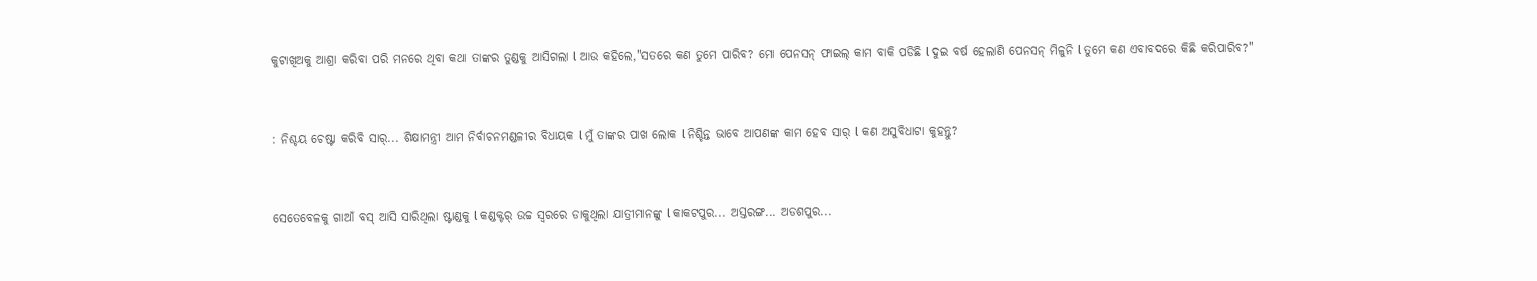କୁଟାଖିଅକୁ ଆଶ୍ରା କରିବା ପରି ମନରେ ଥିବା କଥା ତାଙ୍କର ତୁଣ୍ଡକୁ ଆସିଗଲା l ଆଉ କହିଲେ,"ସତରେ କଣ ତୁମେ ପାରିବ? ମୋ ପେନସନ୍ ଫାଇଲ୍ କାମ ବାକି ପଡିଛି l ଦୁଇ ବର୍ଷ ହେଲାଣି ପେନସନ୍ ମିଳୁନି l ତୁମେ କଣ ଏବାବଦରେ କିଛି କରିପାରିବ?"


: ନିଶ୍ଚୟ ଚେଷ୍ଟା କରିବି ସାର୍... ଶିକ୍ଷାମନ୍ତ୍ରୀ ଆମ ନିର୍ବାଚନମଣ୍ଡଳୀର ବିଧାୟକ l ମୁଁ ତାଙ୍କର ପାଖ ଲୋକ l ନିଶ୍ଚିନ୍ତ ଭାବେ ଆପଣଙ୍କ କାମ ହେବ ସାର୍ l କଣ ଅସୁବିଧାଟା କୁହନ୍ତୁ?


ସେତେବେଳକୁ ଗାଆଁ ବସ୍ ଆସି ସାରିଥିଲା ଷ୍ଟାଣ୍ଡକୁ l କଣ୍ଡକ୍ଟର୍ ଉଚ୍ଚ ସ୍ୱରରେ ଡାକୁଥିଲା ଯାତ୍ରୀମାନଙ୍କୁ l କାକଟପୁର... ଅସ୍ତରଙ୍ଗ... ଅଡଶପୁର...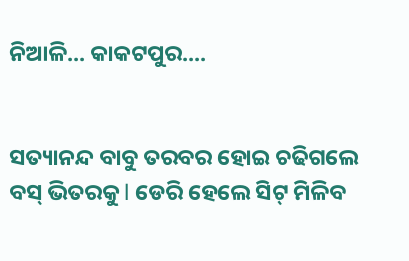ନିଆଳି... କାକଟପୁର....


ସତ୍ୟାନନ୍ଦ ବାବୁ ତରବର ହୋଇ ଚଢିଗଲେ ବସ୍ ଭିତରକୁ l ଡେରି ହେଲେ ସିଟ୍ ମିଳିବ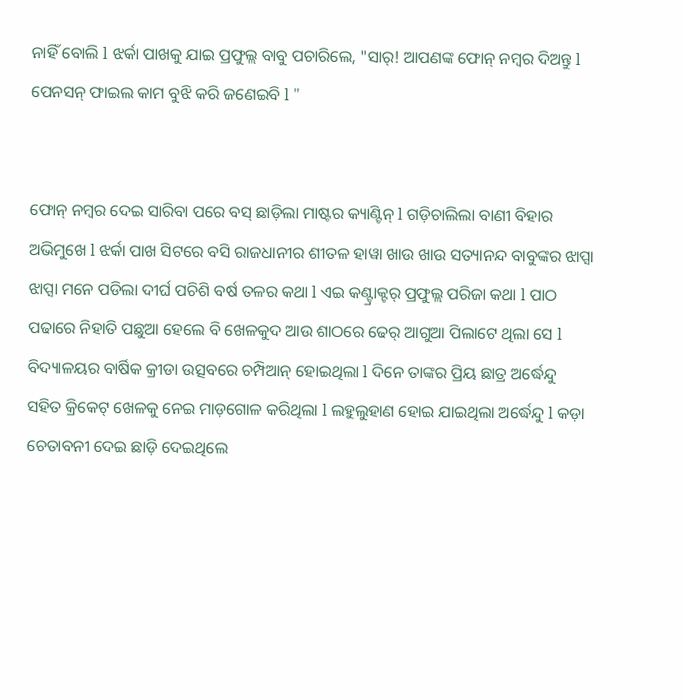ନାହିଁ ବୋଲି l ଝର୍କା ପାଖକୁ ଯାଇ ପ୍ରଫୁଲ୍ଲ ବାବୁ ପଚାରିଲେ, "ସାର୍! ଆପଣଙ୍କ ଫୋନ୍ ନମ୍ବର ଦିଅନ୍ତୁ l ପେନସନ୍ ଫାଇଲ କାମ ବୁଝି କରି ଜଣେଇବି l "


ଫୋନ୍ ନମ୍ବର ଦେଇ ସାରିବା ପରେ ବସ୍ ଛାଡ଼ିଲା ମାଷ୍ଟର କ୍ୟାଣ୍ଟିନ୍ l ଗଡ଼ିଚାଲିଲା ବାଣୀ ବିହାର ଅଭିମୁଖେ l ଝର୍କା ପାଖ ସିଟରେ ବସି ରାଜଧାନୀର ଶୀତଳ ହାୱା ଖାଉ ଖାଉ ସତ୍ୟାନନ୍ଦ ବାବୁଙ୍କର ଝାପ୍ସା ଝାପ୍ସା ମନେ ପଡିଲା ଦୀର୍ଘ ପଚିଶି ବର୍ଷ ତଳର କଥା l ଏଇ କଣ୍ଟ୍ରାକ୍ଟର୍ ପ୍ରଫୁଲ୍ଲ ପରିଜା କଥା l ପାଠ ପଢାରେ ନିହାତି ପଛୁଆ ହେଲେ ବି ଖେଳକୁଦ ଆଉ ଶାଠରେ ଢେର୍ ଆଗୁଆ ପିଲାଟେ ଥିଲା ସେ l ବିଦ୍ୟାଳୟର ବାର୍ଷିକ କ୍ରୀଡା ଉତ୍ସବରେ ଚମ୍ପିଆନ୍ ହୋଇଥିଲା l ଦିନେ ତାଙ୍କର ପ୍ରିୟ ଛାତ୍ର ଅର୍ଦ୍ଧେନ୍ଦୁ ସହିତ କ୍ରିକେଟ୍ ଖେଳକୁ ନେଇ ମାଡ଼ଗୋଳ କରିଥିଲା l ଲହୁଲୁହାଣ ହୋଇ ଯାଇଥିଲା ଅର୍ଦ୍ଧେନ୍ଦୁ l କଡ଼ା ଚେତାବନୀ ଦେଇ ଛାଡ଼ି ଦେଇଥିଲେ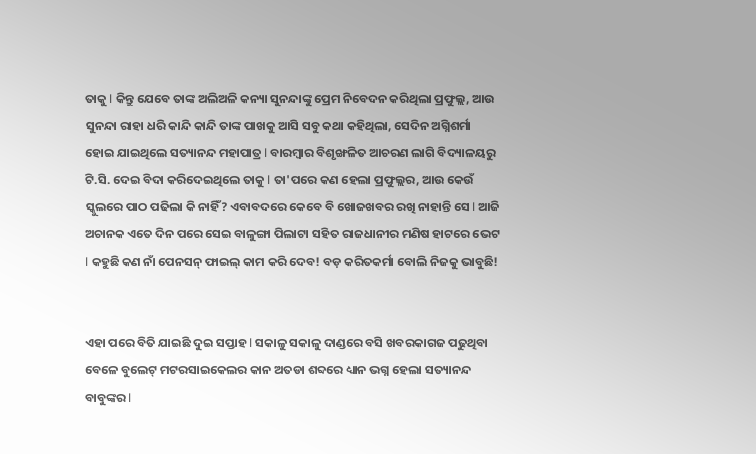ତାକୁ l କିନ୍ତୁ ଯେବେ ତାଙ୍କ ଅଲିଅଳି କନ୍ୟା ସୁନନ୍ଦାଙ୍କୁ ପ୍ରେମ ନିବେଦନ କରିଥିଲା ପ୍ରଫୁଲ୍ଲ, ଆଉ ସୁନନ୍ଦା ରାହା ଧରି କାନ୍ଦି କାନ୍ଦି ତାଙ୍କ ପାଖକୁ ଆସି ସବୁ କଥା କହିଥିଲା, ସେଦିନ ଅଗ୍ନିଶର୍ମା ହୋଇ ଯାଇଥିଲେ ସତ୍ୟାନନ୍ଦ ମହାପାତ୍ର l ବାରମ୍ବାର ବିଶୃଙ୍ଖଳିତ ଆଚରଣ ଲାଗି ବିଦ୍ୟାଳୟରୁ ଟି.ସି. ଦେଇ ବିଦା କରିଦେଇଥିଲେ ତାକୁ l ତା'ପରେ କଣ ହେଲା ପ୍ରଫୁଲ୍ଲର, ଆଉ କେଉଁ ସ୍କୁଲରେ ପାଠ ପଢିଲା କି ନାହିଁ? ଏବାବଦରେ କେବେ ବି ଖୋଜଖବର ରଖି ନାହାନ୍ତି ସେ l ଆଜି ଅଚାନକ ଏତେ ଦିନ ପରେ ସେଇ ବାଳୁଙ୍ଗା ପିଲାଟା ସହିତ ରାଜଧାନୀର ମଣିଷ ହାଟରେ ଭେଟ l କହୁଛି କଣ ନାଁ ପେନସନ୍ ଫାଇଲ୍ କାମ କରି ଦେବ! ବଡ଼ କରିତକର୍ମା ବୋଲି ନିଜକୁ ଭାବୁଛି!


ଏହା ପରେ ବିତି ଯାଇଛି ଦୁଇ ସପ୍ତାହ l ସକାଳୁ ସକାଳୁ ଦାଣ୍ଡରେ ବସି ଖବରକାଗଜ ପଢୁଥିବା ବେଳେ ବୁଲେଟ୍ ମଟରସାଇକେଲର କାନ ଅତଡା ଶବ୍ଦରେ ଧ୍ୟାନ ଭଗ୍ନ ହେଲା ସତ୍ୟାନନ୍ଦ ବାବୁଙ୍କର l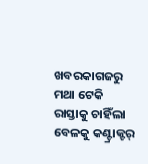ଖବରକାଗଜରୁ ମଥା ଟେକି ରାସ୍ତାକୁ ଚାହିଁଲା ବେଳକୁ କଣ୍ଟ୍ରାକ୍ଟର୍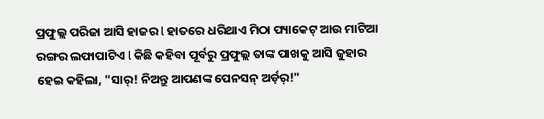ପ୍ରଫୁଲ୍ଲ ପରିଜା ଆସି ହାଜର l ହାତରେ ଧରିଥାଏ ମିଠା ପ୍ୟାକେଟ୍ ଆଉ ମାଟିଆ ରଙ୍ଗର ଲଫାପାଟିଏ l କିଛି କହିବା ପୂର୍ବରୁ ପ୍ରଫୁଲ୍ଲ ତାଙ୍କ ପାଖକୁ ଆସି ଜୁହାର ହେଇ କହିଲା, "ସାର୍! ନିଅନ୍ତୁ ଆପଣଙ୍କ ପେନସନ୍ ଅର୍ଡ଼ର୍!"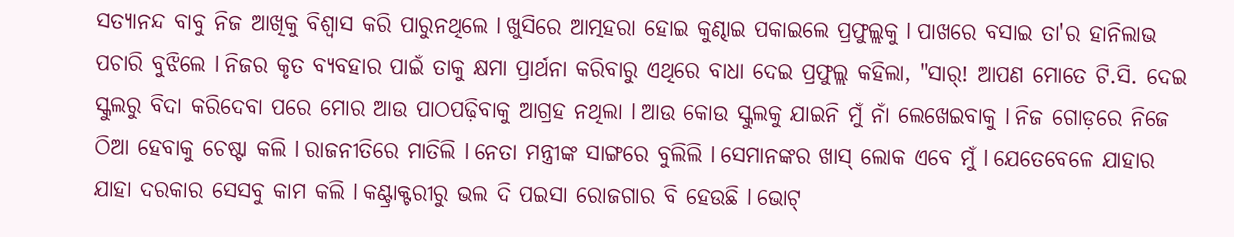ସତ୍ୟାନନ୍ଦ ବାବୁ ନିଜ ଆଖିକୁ ବିଶ୍ୱାସ କରି ପାରୁନଥିଲେ l ଖୁସିରେ ଆତ୍ମହରା ହୋଇ କୁଣ୍ଢାଇ ପକାଇଲେ ପ୍ରଫୁଲ୍ଲକୁ l ପାଖରେ ବସାଇ ତା'ର ହାନିଲାଭ ପଚାରି ବୁଝିଲେ l ନିଜର କୃତ ବ୍ୟବହାର ପାଇଁ ତାକୁ କ୍ଷମା ପ୍ରାର୍ଥନା କରିବାରୁ ଏଥିରେ ବାଧା ଦେଇ ପ୍ରଫୁଲ୍ଲ କହିଲା, "ସାର୍! ଆପଣ ମୋତେ ଟି.ସି. ଦେଇ ସ୍କୁଲରୁ ବିଦା କରିଦେବା ପରେ ମୋର ଆଉ ପାଠପଢ଼ିବାକୁ ଆଗ୍ରହ ନଥିଲା l ଆଉ କୋଉ ସ୍କୁଲକୁ ଯାଇନି ମୁଁ ନାଁ ଲେଖେଇବାକୁ l ନିଜ ଗୋଡ଼ରେ ନିଜେ ଠିଆ ହେବାକୁ ଚେଷ୍ଟା କଲି l ରାଜନୀତିରେ ମାତିଲି l ନେତା ମନ୍ତ୍ରୀଙ୍କ ସାଙ୍ଗରେ ବୁଲିଲି l ସେମାନଙ୍କର ଖାସ୍ ଲୋକ ଏବେ ମୁଁ l ଯେତେବେଳେ ଯାହାର ଯାହା ଦରକାର ସେସବୁ କାମ କଲି l କଣ୍ଟ୍ରାକ୍ଟରୀରୁ ଭଲ ଦି ପଇସା ରୋଜଗାର ବି ହେଉଛି l ଭୋଟ୍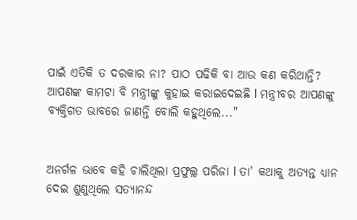ପାଇଁ ଏତିକି ତ ଦରକାର ନା? ପାଠ ପଢିକି ବା ଆଉ କଣ କରିଥାନ୍ତି? ଆପଣଙ୍କ କାମଟା ବି ମନ୍ତ୍ରୀଙ୍କୁ କୁହାଇ କରାଇଦେଇଛି l ମନ୍ତ୍ରୀବର ଆପଣଙ୍କୁ ବ୍ୟକ୍ତିଗତ ଭାବରେ ଜାଣନ୍ତି ବୋଲି କହୁଥିଲେ..."


ଅନର୍ଗଳ ଭାବେ କହି ଚାଲିଥିଲା ପ୍ରଫୁଲ୍ଲ ପରିଜା l ତା' କଥାକୁ ଅତ୍ୟନ୍ତ ଧ୍ୟାନ ଦେଇ ଶୁଣୁଥିଲେ ସତ୍ୟାନନ୍ଦ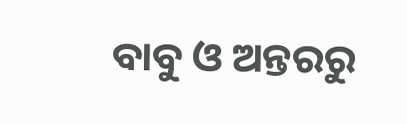ବାବୁ ଓ ଅନ୍ତରରୁ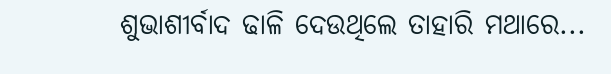ଶୁଭାଶୀର୍ବାଦ ଢାଳି ଦେଉଥିଲେ ତାହାରି ମଥାରେ...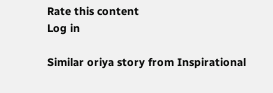Rate this content
Log in

Similar oriya story from Inspirational